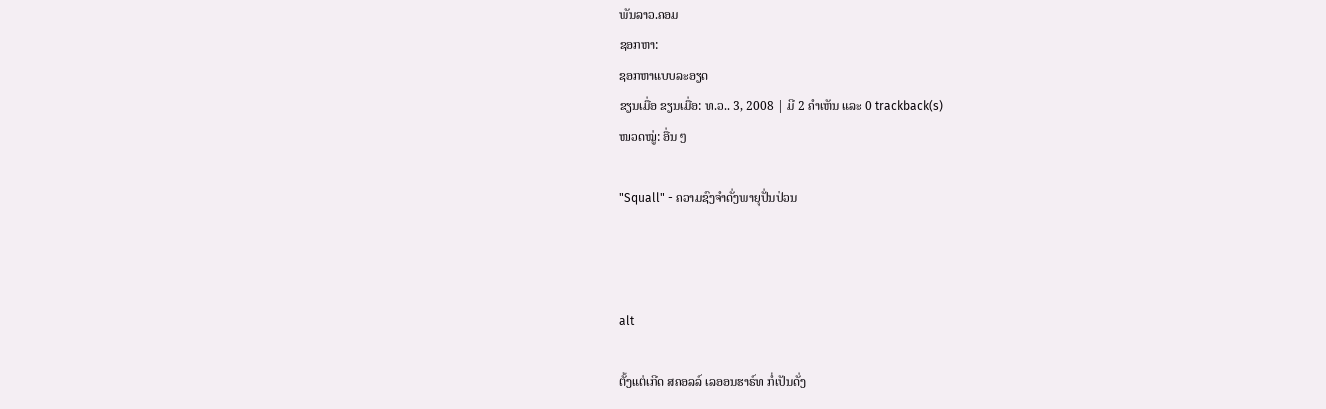ພັນລາວ.ຄອມ
ຊອກຫາ:
ຊອກຫາແບບລະອຽດ
ຂຽນເມື່ອ ຂຽນເມື່ອ: ທ.ວ.. 3, 2008 | ມີ 2 ຄຳເຫັນ ແລະ 0 trackback(s)
ໜວດໝູ່: ອື່ນ ໆ

"Squall" - ຄວາມຊົງຈຳດັ່ງພາຍຸປັ່ນປ່ວນ



alt

ຕັ້ງແຕ່ເກີດ ສຄອລລ໌ ເລອອນຮາຣ໌ທ ກໍ່ເປັນດັ່ງ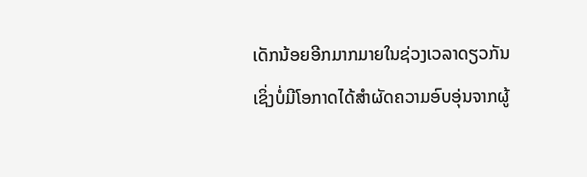ເດັກນ້ອຍອີກມາກມາຍໃນຊ່ວງເວລາດຽວກັນ ເຊິ່ງບໍ່ມີໂອກາດໄດ້ສຳຜັດຄວາມອົບອຸ່ນຈາກຜູ້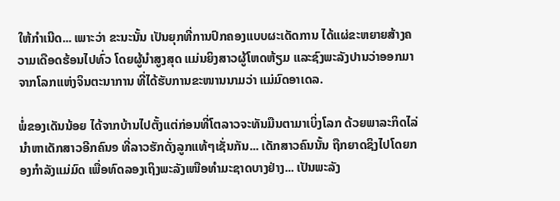ໃຫ້ກຳເນີດ... ເພາະວ່າ ຂະນະນັ້ນ ເປັນຍຸກທີ່ການປົກຄອງແບບຜະເດັດການ ໄດ້ແຜ່ຂະຫຍາຍສ້າງຄວາມເດືອດຮ້ອນໄປທົ່ວ ໂດຍຜູ້ນຳສູງສຸດ ແມ່ນຍິງສາວຜູ້ໂຫດຫ້ຽມ ແລະຊົງພະລັງປານວ່າອອກມາຈາກໂລກແຫ່ງຈິນຕະນາການ ທີ່ໄດ້ຮັບການຂະໜານນາມວ່າ ແມ່ມົດອາເດລ.

ພໍ່ຂອງເດັນນ້ອຍ ໄດ້ຈາກບ້ານໄປຕັ້ງແຕ່ກ່ອນທີ່ໂຕລາວຈະທັນມືນຕາມາເບິ່ງໂລກ ດ້ວຍພາລະກິດໄລ່ນຳຫາເດັກສາວອີກຄົນ໑ ທີ່ລາວຮັກດັ່ງລູກແທ້ໆເຊັ່ນກັນ... ເດັກສາວຄົນນັ້ນ ຖືກຍາດຊິງໄປໂດຍກອງກຳລັງແມ່ມົດ ເພື່ອທົດລອງເຖິງພະລັງເໜືອທຳມະຊາດບາງຢ່າງ... ເປັນພະລັງ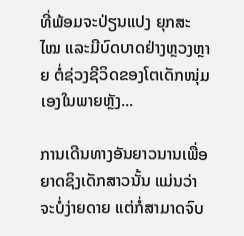ທີ່ພ້ອມຈະປ່ຽນແປງ ຍຸກສະໄໝ ແລະມີບົດບາດຢ່າງຫຼວງຫຼາຍ ຕໍ່ຊ່ວງຊີວິດຂອງໂຕເດັກໜຸ່ມເອງໃນພາຍຫຼັງ...

ການເດີນທາງອັນຍາວນານເພື່ອຍາດຊິງເດັກສາວນັ້ນ ແມ່ນວ່າຈະບໍ່ງ່າຍດາຍ ແຕ່ກໍ່ສາມາດຈົບ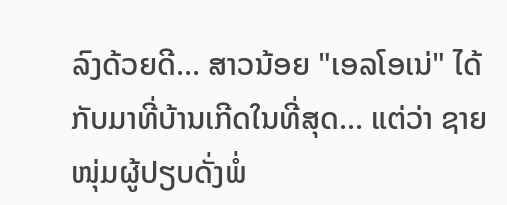ລົງດ້ວຍດີ... ສາວນ້ອຍ "ເອລໂອເນ່" ໄດ້ກັບມາທີ່ບ້ານເກີດໃນທີ່ສຸດ... ແຕ່ວ່າ ຊາຍໜຸ່ມຜູ້ປຽບດັ່ງພໍ່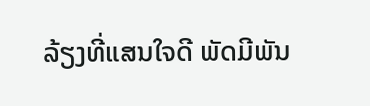ລ້ຽງທີ່ແສນໃຈດີ ພັດມີພັນ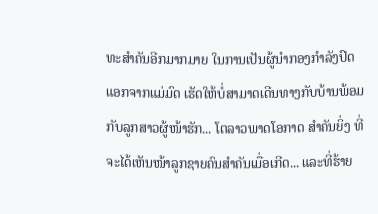ທະສຳຄັນອີກມາກມາຍ ໃນການເປັນຜູ້ນຳກອງກຳລັງປົດແອກຈາກແມ່ມົດ ເຮັດໃຫ້ບໍ່ສາມາດເດີນທາງກັບບ້ານພ້ອມກັບລູກສາວຜູ້ໜ້າຮັກ... ໂຕລາວພາດໂອກາດ ສຳຄັນຍິ່ງ ທີ່ຈະໄດ້ເຫັນໜ້າລູກຊາຍຄົນສຳຄັນເມື່ອເກີດ... ແລະທີ່ຮ້າຍ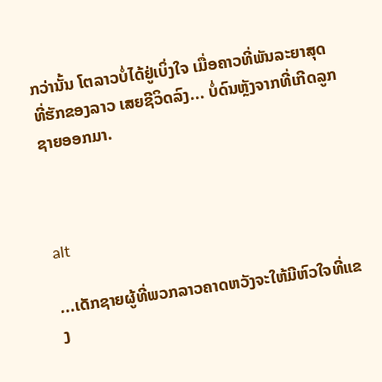ກວ່ານັ້ນ ໂຕລາວບໍ່ໄດ້ຢູ່ເບິ່ງໃຈ ເມື່ອຄາວທີ່ພັນລະຍາສຸດທີ່ຮັກຂອງລາວ ເສຍຊີວິດລົງ... ບໍ່ດົນຫຼັງຈາກທີ່ເກີດລູກຊາຍອອກມາ.



alt

...ເດັກຊາຍຜູ້ທີ່ພວກລາວຄາດຫວັງຈະໃຫ້ມີຫົວໃຈທີ່ແຂງ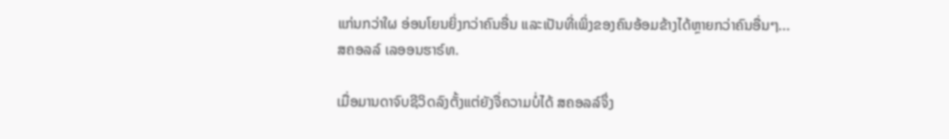ແກ່ນກວ່າໃຜ ອ່ອນໂຍນຍິ່ງກວ່າຄົນອື່ນ ແລະເປັນທີ່ເພິ່ງຂອງຄົນອ້ອມຂ້າງໄດ້ຫຼາຍກວ່າຄົນອື່ນໆ... ສຄອລລ໌ ເລອອນຮາຣ໌ທ.

ເມື່ອມານດາຈົບຊີວິດລົງຕັ້ງແຕ່ຍັງຈື່ຄວາມບໍ່ໄດ້ ສຄອລລ໌ຈຶ່ງ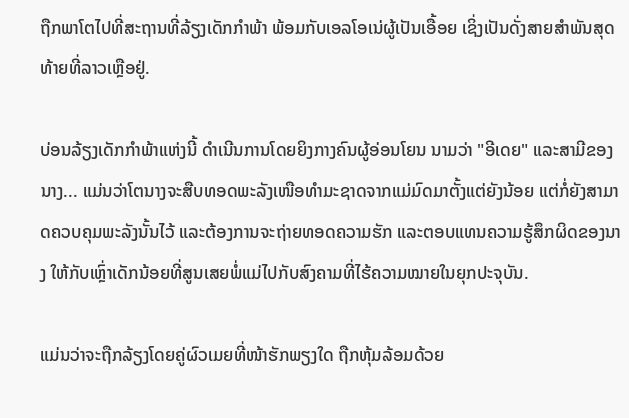ຖືກພາໂຕໄປທີ່ສະຖານທີ່ລ້ຽງເດັກກຳພ້າ ພ້ອມກັບເອລໂອເນ່ຜູ້ເປັນເອື້ອຍ ເຊິ່ງເປັນດັ່ງສາຍສຳພັນສຸດທ້າຍທີ່ລາວເຫຼືອຢູ່.

ບ່ອນລ້ຽງເດັກກຳພ້າແຫ່ງນີ້ ດຳເນີນການໂດຍຍິງກາງຄົນຜູ້ອ່ອນໂຍນ ນາມວ່າ "ອີເດຍ" ແລະສາມີຂອງນາງ... ແມ່ນວ່າໂຕນາງຈະສືບທອດພະລັງເໜືອທຳມະຊາດຈາກແມ່ມົດມາຕັ້ງແຕ່ຍັງນ້ອຍ ແຕ່ກໍ່ຍັງສາມາດຄວບຄຸມພະລັງນັ້ນໄວ້ ແລະຕ້ອງການຈະຖ່າຍທອດຄວາມຮັກ ແລະຕອບແທນຄວາມຮູ້ສຶກຜິດຂອງນາງ ໃຫ້ກັບເຫຼົ່າເດັກນ້ອຍທີ່ສູນເສຍພໍ່ແມ່ໄປກັບສົງຄາມທີ່ໄຮ້ຄວາມໝາຍໃນຍຸກປະຈຸບັນ.

ແມ່ນວ່າຈະຖືກລ້ຽງໂດຍຄູ່ຜົວເມຍທີ່ໜ້າຮັກພຽງໃດ ຖືກຫຸ້ມລ້ອມດ້ວຍ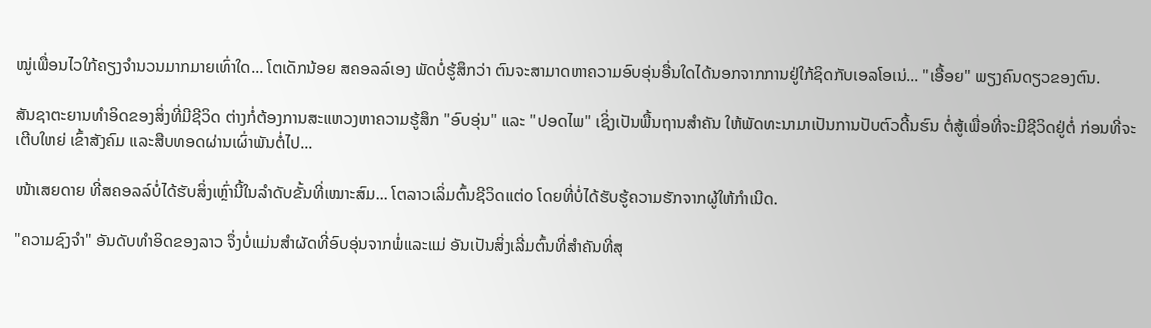ໝູ່ເພື່ອນໄວໃກ້ຄຽງຈຳນວນມາກມາຍເທົ່າໃດ... ໂຕເດັກນ້ອຍ ສຄອລລ໌ເອງ ພັດບໍ່ຮູ້ສຶກວ່າ ຕົນຈະສາມາດຫາຄວາມອົບອຸ່ນອື່ນໃດໄດ້ນອກຈາກການຢູ່ໃກ້ຊິດກັບເອລໂອເນ່... "ເອື້ອຍ" ພຽງຄົນດຽວຂອງຕົນ.

ສັນຊາຕະຍານທຳອິດຂອງສິ່ງທີ່ມີຊີວິດ ຕ່າງກໍ່ຕ້ອງການສະແຫວງຫາຄວາມຮູ້ສຶກ "ອົບອຸ່ນ" ແລະ "ປອດໄພ" ເຊິ່ງເປັນພື້ນຖານສຳຄັນ ໃຫ້ພັດທະນາມາເປັນການປັບຕົວດີ້ນຮົນ ຕໍ່ສູ້ເພື່ອທີ່ຈະມີຊີວິດຢູ່ຕໍ່ ກ່ອນທີ່ຈະເຕີບໃຫຍ່ ເຂົ້າສັງຄົມ ແລະສືບທອດຜ່ານເຜົ່າພັນຕໍ່ໄປ...

ໜ້າເສຍດາຍ ທີ່ສຄອລລ໌ບໍ່ໄດ້ຮັບສິ່ງເຫຼົ່ານີ້ໃນລຳດັບຂັ້ນທີ່ເໝາະສົມ... ໂຕລາວເລິ່ມຕົ້ນຊີວິດແຕ່໐ ໂດຍທີ່ບໍ່ໄດ້ຮັບຮູ້ຄວາມຮັກຈາກຜູ້ໃຫ້ກຳເນີດ.

"ຄວາມຊົງຈຳ" ອັນດັບທຳອິດຂອງລາວ ຈຶ່ງບໍ່ແມ່ນສຳຜັດທີ່ອົບອຸ່ນຈາກພໍ່ແລະແມ່ ອັນເປັນສິ່ງເລີ່ມຕົ້ນທີ່ສຳຄັນທີ່ສຸ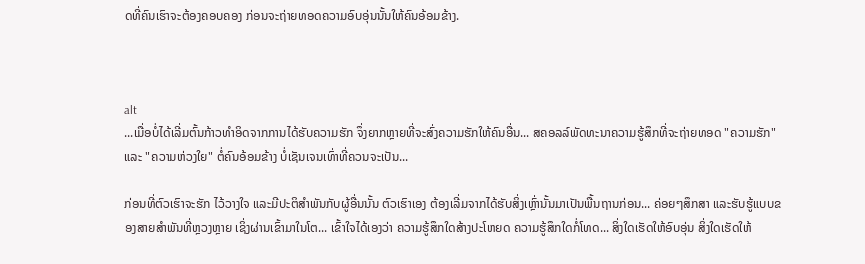ດທີ່ຄົນເຮົາຈະຕ້ອງຄອບຄອງ ກ່ອນຈະຖ່າຍທອດຄວາມອົບອຸ່ນນັ້ນໃຫ້ຄົນອ້ອມຂ້າງ.



alt
...ເມື່ອບໍ່ໄດ້ເລີ່ມຕົ້ນກ້າວທຳອິດຈາກການໄດ້ຮັບຄວາມຮັກ ຈຶ່ງຍາກຫຼາຍທີ່ຈະສົ່ງຄວາມຮັກໃຫ້ຄົນອື່ນ... ສຄອລລ໌ພັດທະນາຄວາມຮູ້ສຶກທີ່ຈະຖ່າຍທອດ "ຄວາມຮັກ" ແລະ "ຄວາມຫ່ວງໃຍ" ຕໍ່ຄົນອ້ອມຂ້າງ ບໍ່ເຊັນເຈນເທົ່າທີ່ຄວນຈະເປັນ...

ກ່ອນທີ່ຕົວເຮົາຈະຮັກ ໄວ້ວາງໃຈ ແລະມີປະຕິສຳພັນກັບຜູ້ອື່ນນັ້ນ ຕົວເຮົາເອງ ຕ້ອງເລີ່ມຈາກໄດ້ຮັບສິ່ງເຫຼົ່ານັ້ນມາເປັນພື້ນຖານກ່ອນ... ຄ່ອຍໆສຶກສາ ແລະຮັບຮູ້ແບບຂອງສາຍສຳພັນທີ່ຫຼວງຫຼາຍ ເຊິ່ງຜ່ານເຂົ້າມາໃນໂຕ... ເຂົ້າໃຈໄດ້ເອງວ່າ ຄວາມຮູ້ສຶກໃດສ້າງປະໂຫຍດ ຄວາມຮູ້ສຶກໃດກໍ່ໂທດ... ສິ່ງໃດເຮັດໃຫ້ອົບອຸ່ນ ສິ່ງໃດເຮັດໃຫ້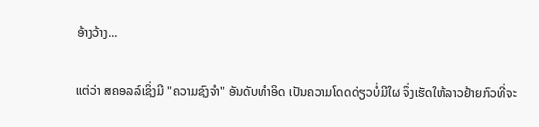ອ້າງວ້າງ...

ແຕ່ວ່າ ສຄອລລ໌ເຊິ່ງມີ "ຄວາມຊົງຈຳ" ອັນດັບທຳອິດ ເປັນຄວາມໂດດດ່ຽວບໍ່ມີໃຜ ຈຶ່ງເຮັດໃຫ້ລາວຢ້າຍກົວທີ່ຈະ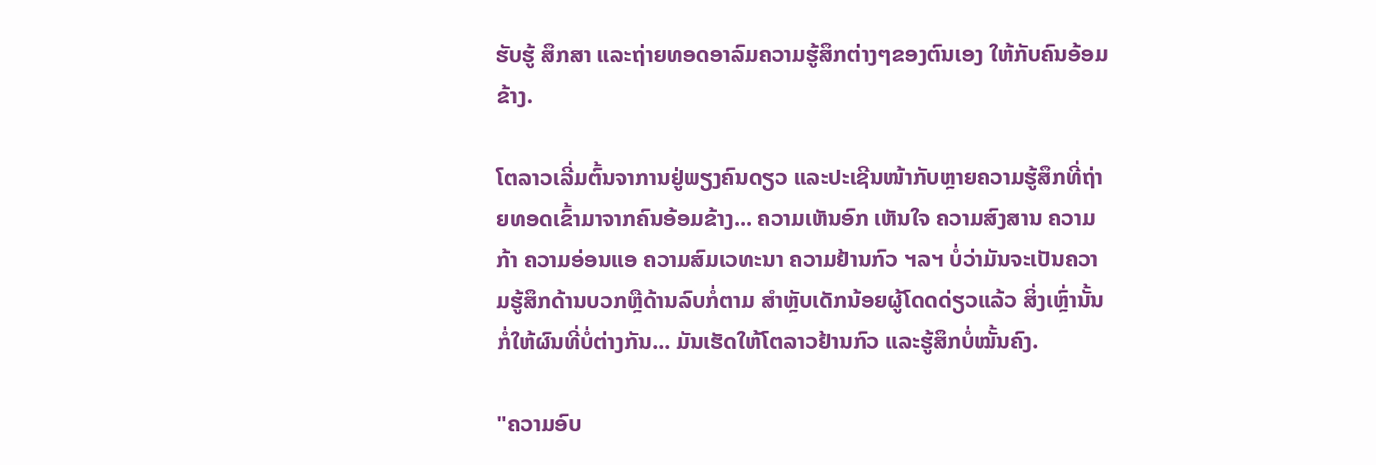ຮັບຮູ້ ສຶກສາ ແລະຖ່າຍທອດອາລົມຄວາມຮູ້ສຶກຕ່າງໆຂອງຕົນເອງ ໃຫ້ກັບຄົນອ້ອມຂ້າງ.

ໂຕລາວເລີ່ມຕົ້ນຈາການຢູ່ພຽງຄົນດຽວ ແລະປະເຊີນໜ້າກັບຫຼາຍຄວາມຮູ້ສຶກທີ່ຖ່າຍທອດເຂົ້າມາຈາກຄົນອ້ອມຂ້າງ... ຄວາມເຫັນອົກ ເຫັນໃຈ ຄວາມສົງສານ ຄວາມກ້າ ຄວາມອ່ອນແອ ຄວາມສົມເວທະນາ ຄວາມຢ້ານກົວ ຯລຯ ບໍ່ວ່າມັນຈະເປັນຄວາມຮູ້ສຶກດ້ານບວກຫຼືດ້ານລົບກໍ່ຕາມ ສຳຫຼັບເດັກນ້ອຍຜູ້ໂດດດ່ຽວແລ້ວ ສິ່ງເຫຼົ່ານັ້ນກໍ່ໃຫ້ຜົນທີ່ບໍ່ຕ່າງກັນ... ມັນເຮັດໃຫ້ໂຕລາວຢ້ານກົວ ແລະຮູ້ສຶກບໍ່ໝັ້ນຄົງ.

"ຄວາມອົບ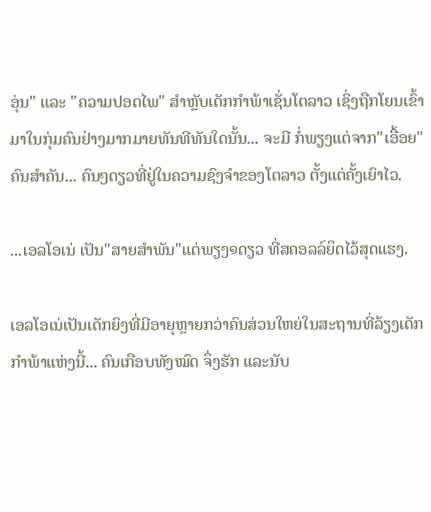ອຸ່ນ" ແລະ "ຄວາມປອດໄພ" ສຳຫຼັບເດັກກຳພ້າເຊັ່ນໂຕລາວ ເຊິ່ງຖືກໂຍນເຂົ້າມາໃນກຸ່ມຄົນຢ່າງມາກມາຍທັນທີທັນໃດນັ້ນ... ຈະມີ ກໍ່ພຽງແຕ່ຈາກ"ເອື້ອຍ"ຄົນສຳຄັນ... ຄົນໆດຽວທີ່ຢູ່ໃນຄວາມຊົງຈຳຂອງໂຕລາວ ຕັ້ງແຕ່ຄັ້ງເຍົາໄວ.

...ເອລໂອເນ່ ເປັນ"ສາຍສຳພັນ"ແຕ່ພຽງ໑ດຽວ ທີ່ສຄອລລ໌ຍຶດໄວ້ສຸດແຮງ.

ເອລໂອເນ່ເປັນເດັກຍິງທີ່ມີອາຍຸຫຼາຍກວ່າຄົນສ່ວນໃຫຍ່ໃນສະຖານທີ່ລ້ຽງເດັກກຳພ້າແຫ່ງນີ້... ຄົນເກືອບທັງໝົດ ຈຶ່ງຮັກ ແລະນັບ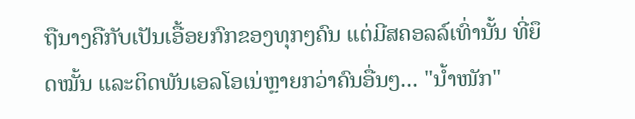ຖືນາງຄືກັບເປັນເອື້ອຍກົກຂອງທຸກໆຄົນ ແຕ່ມີສຄອລລ໌ເທົ່ານັ້ນ ທີ່ຍຶດໝັ້ນ ແລະຕິດພັນເອລໂອເນ່ຫຼາຍກວ່າຄົນອື່ນໆ... "ນ້ຳໜັກ"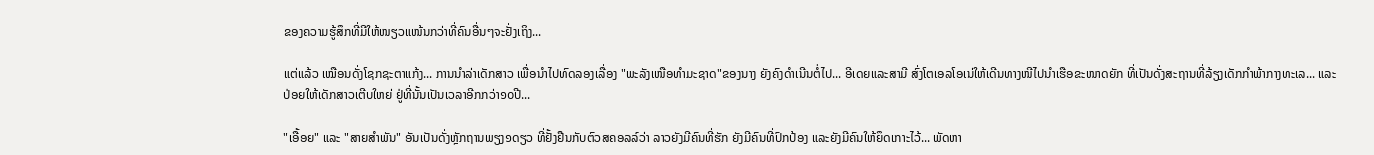ຂອງຄວາມຮູ້ສຶກທີ່ມີໃຫ້ໜຽວແໜ້ນກວ່າທີ່ຄົນອື່ນໆຈະຢັ່ງເຖິງ...

ແຕ່ແລ້ວ ເໝືອນດັ່ງໂຊກຊະຕາແກ້ງ... ການນຳລ່າເດັກສາວ ເພື່ອນຳໄປທົດລອງເລື່ອງ "ພະລັງເໜືອທຳມະຊາດ"ຂອງນາງ ຍັງຄົງດຳເນີນຕໍ່ໄປ... ອີເດຍແລະສາມີ ສົ່ງໂຕເອລໂອເນ່ໃຫ້ເດີນທາງໜີໄປນຳເຮືອຂະໜາດຍັກ ທີ່ເປັນດັ່ງສະຖານທີ່ລ້ຽງເດັກກຳພ້າກາງທະເລ... ແລະປ່ອຍໃຫ້ເດັກສາວເຕີບໃຫຍ່ ຢູ່ທີ່ນັ້ນເປັນເວລາອີກກວ່າ໑໐ປີ...

"ເອື້ອຍ" ແລະ "ສາຍສຳພັນ" ອັນເປັນດັ່ງຫຼັກຖານພຽງ໑ດຽວ ທີ່ຢັ້ງຢືນກັບຕົວສຄອລລ໌ວ່າ ລາວຍັງມີຄົນທີ່ຮັກ ຍັງມີຄົນທີ່ປົກປ້ອງ ແລະຍັງມີຄົນໃຫ້ຍຶດເກາະໄວ້... ພັດຫາ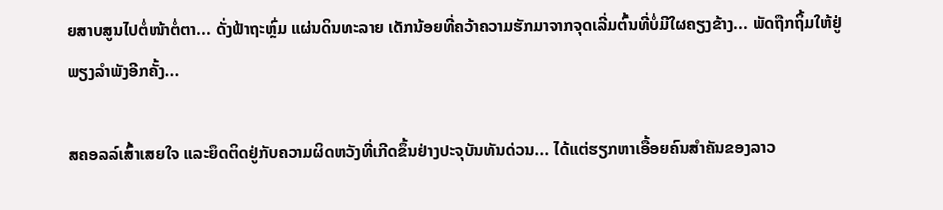ຍສາບສູນໄປຕໍ່ໜ້າຕໍ່ຕາ... ດັ່ງຟ້າຖະຫຼົ່ມ ແຜ່ນດິນທະລາຍ ເດັກນ້ອຍທີ່ຄວ້າຄວາມຮັກມາຈາກຈຸດເລີ່ມຕົ້ນທີ່ບໍ່ມີໃຜຄຽງຂ້າງ... ພັດຖືກຖິ້ມໃຫ້ຢູ່ພຽງລຳພັງອີກຄັ້ງ...

ສຄອລລ໌ເສົ້າເສຍໃຈ ແລະຍຶດຕິດຢູ່ກັບຄວາມຜິດຫວັງທີ່ເກີດຂຶ້ນຢ່າງປະຈຸບັນທັນດ່ວນ... ໄດ້ແຕ່ຮຽກຫາເອື້ອຍຄົນສຳຄັນຂອງລາວ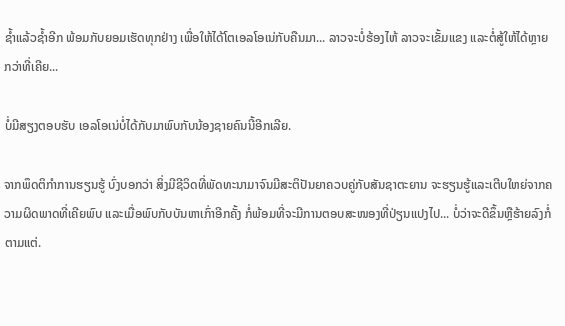ຊ້ຳແລ້ວຊ້ຳອີກ ພ້ອມກັບຍອມເຮັດທຸກຢ່າງ ເພື່ອໃຫ້ໄດ້ໂຕເອລໂອເນ່ກັບຄືນມາ... ລາວຈະບໍ່ຮ້ອງໄຫ້ ລາວຈະເຂັ້ມແຂງ ແລະຕໍ່ສູ້ໃຫ້ໄດ້ຫຼາຍກວ່າທີ່ເຄີຍ...

ບໍ່ມີສຽງຕອບຮັບ ເອລໂອເນ່ບໍ່ໄດ້ກັບມາພົບກັບນ້ອງຊາຍຄົນນີ້ອີກເລີຍ.

ຈາກພຶດຕິກຳການຮຽນຮູ້ ບົ່ງບອກວ່າ ສິ່ງມີຊີວິດທີ່ພັດທະນາມາຈົນມີສະຕິປັນຍາຄວບຄູ່ກັບສັນຊາຕະຍານ ຈະຮຽນຮູ້ແລະເຕີບໃຫຍ່ຈາກຄວາມຜິດພາດທີ່ເຄີຍພົບ ແລະເມື່ອພົບກັບບັນຫາເກົ່າອີກຄັ້ງ ກໍ່ພ້ອມທີ່ຈະມີການຕອບສະໜອງທີ່ປ່ຽນແປງໄປ... ບໍ່ວ່າຈະດີຂຶ້ນຫຼືຮ້າຍລົງກໍ່ຕາມແຕ່.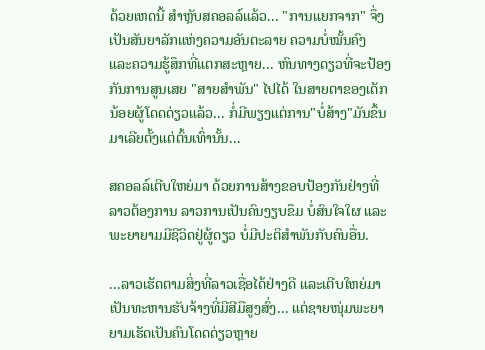ດ້ວຍເຫດນີ້ ສຳຫຼັບສຄອລລ໌ແລ້ວ... "ການແຍກຈາກ" ຈຶ່ງເປັນສັນຍາລັກແຫ່ງຄວາມອັນຕະລາຍ ຄວາມບໍ່ໝັ້ນຄົງ ແລະຄວາມຮູ້ສຶກທີ່ແຕກສະຫຼາຍ... ຫົນທາງດຽວທີ່ຈະປ້ອງກັນການສູນເສຍ "ສາຍສຳພັນ" ໄປໄດ້ ໃນສາຍຕາຂອງເດັກນ້ອຍຜູ້ໂດດດ່ຽວແລ້ວ... ກໍ່ມີພຽງແຕ່ການ"ບໍ່ສ້າງ"ມັນຂຶ້ນມາເລີຍຕັ້ງແຕ່ຕົ້ນເທົ່ານັ້ນ...

ສຄອລລ໌ເຕີບໃຫຍ່ມາ ດ້ວຍການສ້າງຂອບປ້ອງກັນຢ່າງທີ່ລາວຕ້ອງການ ລາວການເປັນຄົນງຽບຂຶມ ບໍ່ສົນໃຈໃຜ ແລະພະຍາຍາມມີຊີວິດຢູ່ຜູ້ດຽວ ບໍ່ມີປະຕິສຳພັນກັບຄົນອື່ນ.

...ລາວເຮັດຕາມສິ່ງທີ່ລາວເຊື່ອໄດ້ຢ່າງດີ ແລະເຕີບໃຫຍ່ມາເປັນທະຫານຮັບຈ້າງທີ່ມີສີມືສູງສົ່ງ... ແຕ່ຊາຍໜຸ່ມພະຍາຍາມເຮັດເປັນຄົນໂດດດ່ຽວຫຼາຍ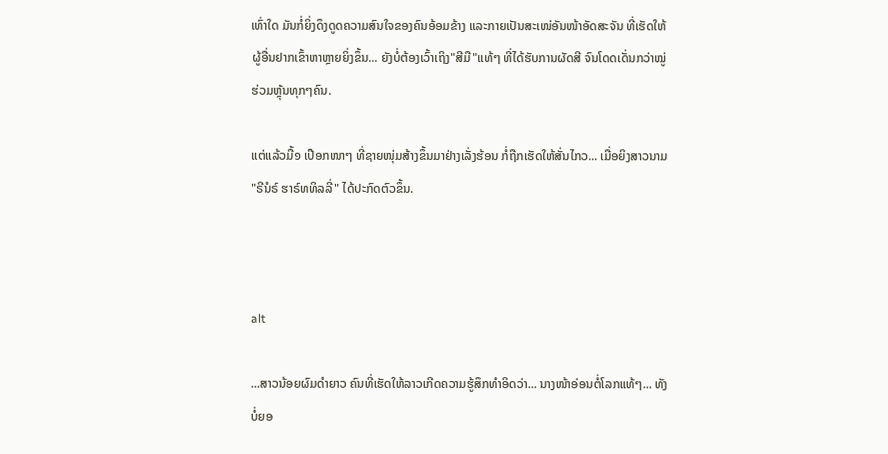ເທົ່າໃດ ມັນກໍ່ຍິ່ງດຶງດູດຄວາມສົນໃຈຂອງຄົນອ້ອມຂ້າງ ແລະກາຍເປັນສະເໜ່ອັນໜ້າອັດສະຈັນ ທີ່ເຮັດໃຫ້ຜູ້ອື່ນຢາກເຂົ້າຫາຫຼາຍຍິ່ງຂຶ້ນ... ຍັງບໍ່ຕ້ອງເວົ້າເຖິງ"ສີມື"ແທ້ໆ ທີ່ໄດ້ຮັບການຜັດສີ ຈົນໂດດເດັ່ນກວ່າໝູ່ຮ່ວມຫຼຸ້ນທຸກໆຄົນ.

ແຕ່ແລ້ວມື້໑ ເປືອກໜາໆ ທີ່ຊາຍໜຸ່ມສ້າງຂຶ້ນມາຢ່າງເລັ່ງຮ້ອນ ກໍ່ຖືກເຮັດໃຫ້ສັ່ນໄກວ... ເມື່ອຍິງສາວນາມ "ຣີນໍຣ໌ ຮາຣ໌ທທິລລີ່" ໄດ້ປະກົດຕົວຂຶ້ນ.



alt

...ສາວນ້ອຍຜົມດຳຍາວ ຄົນທີ່ເຮັດໃຫ້ລາວເກີດຄວາມຮູ້ສຶກທຳອິດວ່າ... ນາງໜ້າອ່ອນຕໍ່ໂລກແທ້ໆ... ທັງບໍ່ຍອ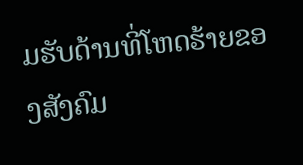ມຮັບດ້ານທີ່ໂຫດຮ້າຍຂອງສັງຄົມ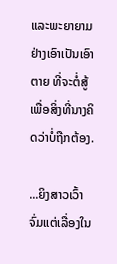ແລະພະຍາຍາມຢ່າງເອົາເປັນເອົາຕາຍ ທີ່ຈະຕໍ່ສູ້ເພື່ອສິ່ງທີ່ນາງຄິດວ່າບໍ່ຖືກຕ້ອງ.

...ຍິງສາວເວົ້າຈົ່ມແຕ່ເລື່ອງໃນ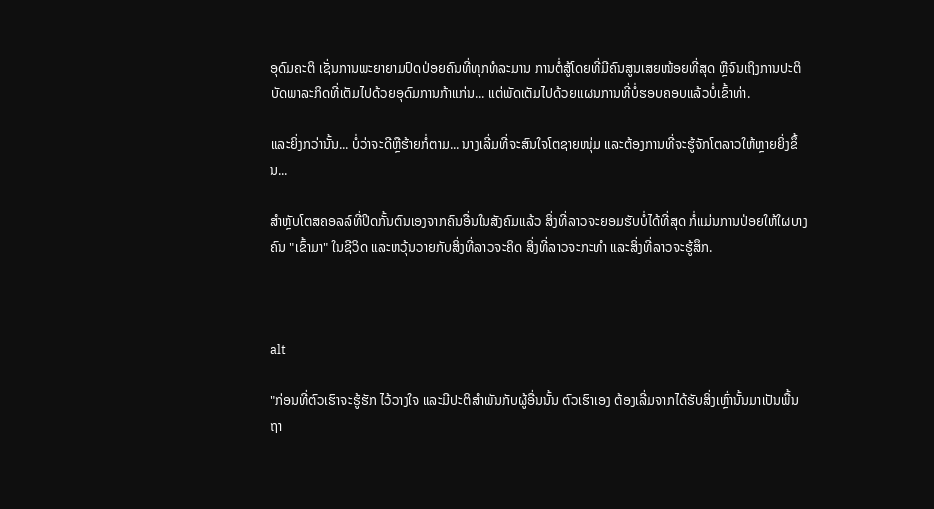ອຸດົມຄະຕິ ເຊັ່ນການພະຍາຍາມປົດປ່ອຍຄົນທີ່ທຸກທໍລະມານ ການຕໍ່ສູ້ໂດຍທີ່ມີຄົນສູນເສຍໜ້ອຍທີ່ສຸດ ຫຼືຈົນເຖິງການປະຕິບັດພາລະກິດທີ່ເຕັມໄປດ້ວຍອຸດົມການກ້າແກ່ນ... ແຕ່ພັດເຕັມໄປດ້ວຍແຜນການທີ່ບໍ່ຮອບຄອບແລ້ວບໍ່ເຂົ້າທ່າ.

ແລະຍິ່ງກວ່ານັ້ນ... ບໍ່ວ່າຈະດີຫຼືຮ້າຍກໍ່ຕາມ... ນາງເລີ່ມທີ່ຈະສົນໃຈໂຕຊາຍໜຸ່ມ ແລະຕ້ອງການທີ່ຈະຮູ້ຈັກໂຕລາວໃຫ້ຫຼາຍຍິ່ງຂຶ້ນ...

ສຳຫຼັບໂຕສຄອລລ໌ທີ່ປິດກັ້ນຕົນເອງຈາກຄົນອື່ນໃນສັງຄົມແລ້ວ ສິ່ງທີ່ລາວຈະຍອມຮັບບໍ່ໄດ້ທີ່ສຸດ ກໍ່ແມ່ນການປ່ອຍໃຫ້ໃຜບາງຄົນ "ເຂົ້າມາ" ໃນຊີວິດ ແລະຫວຸ້ນວາຍກັບສິ່ງທີ່ລາວຈະຄິດ ສິ່ງທີ່ລາວຈະກະທຳ ແລະສິ່ງທີ່ລາວຈະຮູ້ສຶກ.



alt

"ກ່ອນທີ່ຕົວເຮົາຈະຮູ້ຮັກ ໄວ້ວາງໃຈ ແລະມີປະຕິສຳພັນກັບຜູ້ອື່ນນັ້ນ ຕົວເຮົາເອງ ຕ້ອງເລີ່ມຈາກໄດ້ຮັບສິ່ງເຫຼົ່ານັ້ນມາເປັນພື້ນຖາ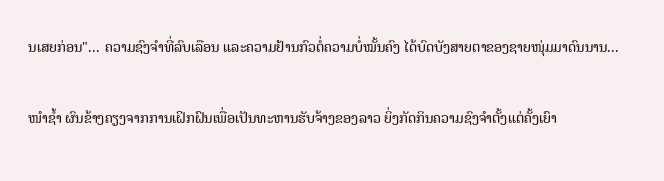ນເສຍກ່ອນ"... ຄວາມຊົງຈຳທີ່ລົບເລືອນ ແລະຄວາມຢ້ານກົວຕໍ່ຄວາມບໍ່ໝັ້ນຄົງ ໄດ້ບົດບັງສາຍຕາຂອງຊາຍໜຸ່ມມາດົນນານ...

ໜຳຊ້ຳ ຜົນຂ້າງຄຽງຈາກການເຝິກຝົນເພື່ອເປັນທະຫານຮັບຈ້າງຂອງລາວ ຍິ່ງກັດກິນຄວາມຊົງຈຳຕັ້ງແຕ່ຄັ້ງເຍົາ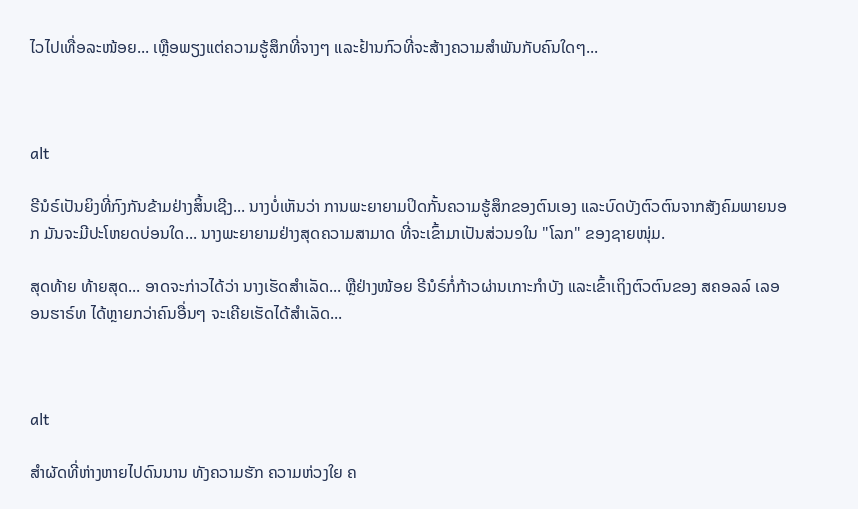ໄວໄປເທື່ອລະໜ້ອຍ... ເຫຼືອພຽງແຕ່ຄວາມຮູ້ສຶກທີ່ຈາງໆ ແລະຢ້ານກົວທີ່ຈະສ້າງຄວາມສຳພັນກັບຄົນໃດໆ...



alt

ຣີນໍຣ໌ເປັນຍິງທີ່ກົງກັນຂ້າມຢ່າງສິ້ນເຊີງ... ນາງບໍ່ເຫັນວ່າ ການພະຍາຍາມປິດກັ້ນຄວາມຮູ້ສຶກຂອງຕົນເອງ ແລະບົດບັງຕົວຕົນຈາກສັງຄົມພາຍນອກ ມັນຈະມີປະໂຫຍດບ່ອນໃດ... ນາງພະຍາຍາມຢ່າງສຸດຄວາມສາມາດ ທີ່ຈະເຂົ້າມາເປັນສ່ວນ໑ໃນ "ໂລກ" ຂອງຊາຍໜຸ່ມ.

ສຸດທ້າຍ ທ້າຍສຸດ... ອາດຈະກ່າວໄດ້ວ່າ ນາງເຮັດສຳເລັດ... ຫຼືຢ່າງໜ້ອຍ ຣີນໍຣ໌ກໍ່ກ້າວຜ່ານເກາະກຳບັງ ແລະເຂົ້າເຖິງຕົວຕົນຂອງ ສຄອລລ໌ ເລອອນຮາຣ໌ທ ໄດ້ຫຼາຍກວ່າຄົນອື່ນໆ ຈະເຄີຍເຮັດໄດ້ສຳເລັດ...



alt

ສຳຜັດທີ່ຫ່າງຫາຍໄປດົນນານ ທັງຄວາມຮັກ ຄວາມຫ່ວງໃຍ ຄ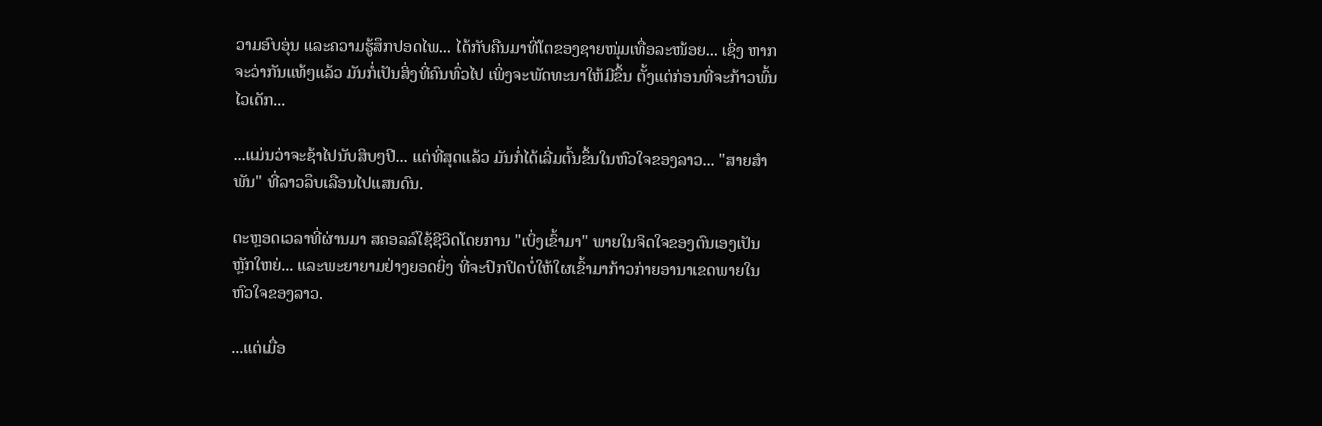ວາມອົບອຸ່ນ ແລະຄວາມຮູ້ສຶກປອດໄພ... ໄດ້ກັບຄືນມາທີ່ໂຕຂອງຊາຍໜຸ່ມເທື່ອລະໜ້ອຍ... ເຊິ່ງ ຫາກຈະວ່າກັນແທ້ໆແລ້ວ ມັນກໍ່ເປັນສິ່ງທີ່ຄົນທົ່ວໄປ ເພິ່ງຈະພັດທະນາໃຫ້ມີຂຶ້ນ ຕັ້ງແຕ່ກ່ອນທີ່ຈະກ້າວພົ້ນໄວເດັກ...

...ແມ່ນວ່າຈະຊ້າໄປນັບສິບໆປີ... ແຕ່ທີ່ສຸດແລ້ວ ມັນກໍ່ໄດ້ເລີ່ມຕົ້ນຂຶ້ນໃນຫົວໃຈຂອງລາວ... "ສາຍສຳພັນ" ທີ່ລາວລຶບເລືອນໄປແສນດົນ.

ຕະຫຼອດເວລາທີ່ຜ່ານມາ ສຄອລລ໌ໃຊ້ຊີວິດໂດຍການ "ເບິ່ງເຂົ້າມາ" ພາຍໃນຈິດໃຈຂອງຕົນເອງເປັນຫຼັກໃຫຍ່... ແລະພະຍາຍາມຢ່າງຍອດຍິ່ງ ທີ່ຈະປົກປິດບໍ່ໃຫ້ໃຜເຂົ້າມາກ້າວກ່າຍອານາເຂດພາຍໃນຫົວໃຈຂອງລາວ.

...ແຕ່ເມື່ອ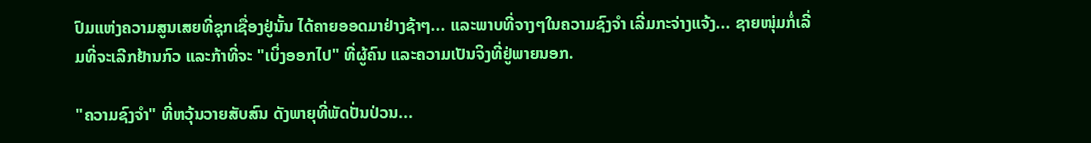ປົມແຫ່ງຄວາມສູນເສຍທີ່ຊຸກເຊື່ອງຢູ່ນັ້ນ ໄດ້ຄາຍອອດມາຢ່າງຊ້າໆ... ແລະພາບທີ່ຈາງໆໃນຄວາມຊົງຈຳ ເລີ່ມກະຈ່າງແຈ້ງ... ຊາຍໜຸ່ມກໍ່ເລີ່ມທີ່ຈະເລີກຢ້ານກົວ ແລະກ້າທີ່ຈະ "ເບິ່ງອອກໄປ" ທີ່ຜູ້ຄົນ ແລະຄວາມເປັນຈິງທີ່ຢູ່ພາຍນອກ.

"ຄວາມຊົງຈຳ" ທີ່ຫວຸ້ນວາຍສັບສົນ ດັງພາຍຸທີ່ພັດປັ່ນປ່ວນ...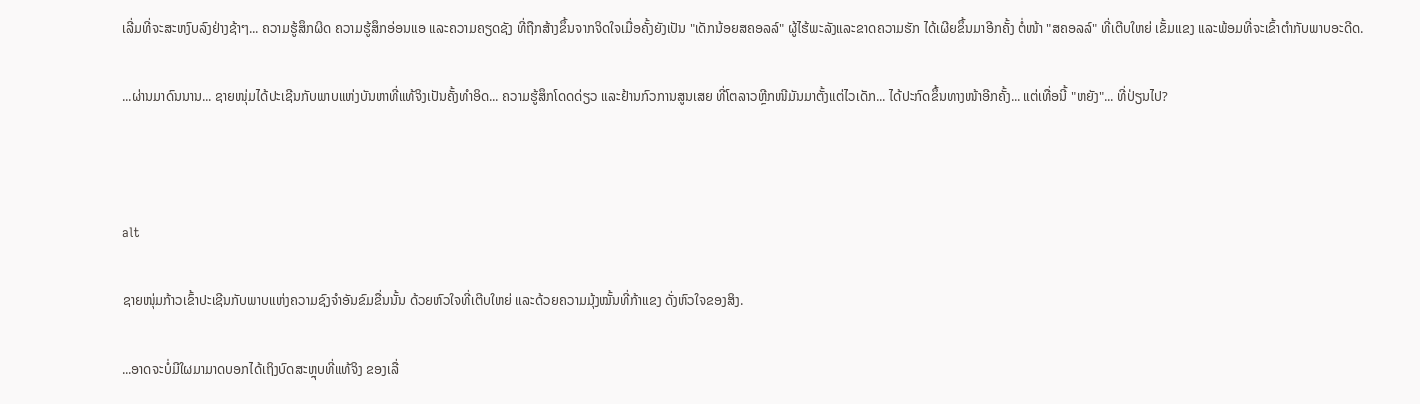ເລີ່ມທີ່ຈະສະຫງົບລົງຢ່າງຊ້າໆ... ຄວາມຮູ້ສຶກຜິດ ຄວາມຮູ້ສຶກອ່ອນແອ ແລະຄວາມຄຽດຊັງ ທີ່ຖືກສ້າງຂຶ້ນຈາກຈິດໃຈເມື່ອຄັ້ງຍັງເປັນ "ເດັກນ້ອຍສຄອລລ໌" ຜູ້ໄຮ້ພະລັງແລະຂາດຄວາມຮັກ ໄດ້ເຜີຍຂຶ້ນມາອີກຄັ້ງ ຕໍ່ໜ້າ "ສຄອລລ໌" ທີ່ເຕີບໃຫຍ່ ເຂັ້ມແຂງ ແລະພ້ອມທີ່ຈະເຂົ້າຕຳກັບພາບອະດີດ.

...ຜ່ານມາດົນນານ... ຊາຍໜຸ່ມໄດ້ປະເຊີນກັບພາບແຫ່ງບັນຫາທີ່ແທ້ຈິງເປັນຄັ້ງທຳອິດ... ຄວາມຮູ້ສຶກໂດດດ່ຽວ ແລະຢ້ານກົວການສູນເສຍ ທີ່ໂຕລາວຫຼີກໜີມັນມາຕັ້ງແຕ່ໄວເດັກ... ໄດ້ປະກົດຂຶ້ນທາງໜ້າອີກຄັ້ງ... ແຕ່ເທື່ອນີ້ "ຫຍັງ"... ທີ່ປ່ຽນໄປ?



alt

ຊາຍໜຸ່ມກ້າວເຂົ້າປະເຊີນກັບພາບແຫ່ງຄວາມຊົງຈຳອັນຂົມຂື່ນນັ້ນ ດ້ວຍຫົວໃຈທີ່ເຕີບໃຫຍ່ ແລະດ້ວຍຄວາມມຸ້ງໝັ້ນທີ່ກ້າແຂງ ດັ່ງຫົວໃຈຂອງສິງ.

...ອາດຈະບໍ່ມີໃຜມາມາດບອກໄດ້ເຖິງບົດສະຫຼຸບທີ່ແທ້ຈິງ ຂອງເລື່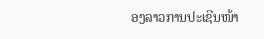ອງລາວການປະເຊີນໜ້າ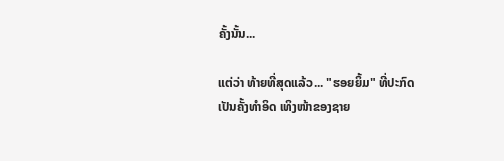ຄັ້ງນັ້ນ...

ແຕ່ວ່າ ທ້າຍທີ່ສຸດແລ້ວ... "ຮອຍຍິ້ມ" ທີ່ປະກົດເປັນຄັ້ງທຳອິດ ເທິງໜ້າຂອງຊາຍ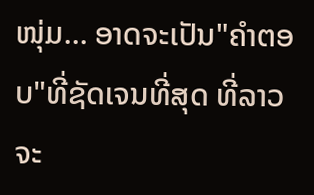ໜຸ່ມ... ອາດຈະເປັນ"ຄຳຕອບ"ທີ່ຊັດເຈນທີ່ສຸດ ທີ່ລາວຈະ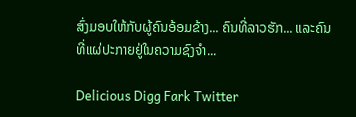ສົ່ງມອບໃຫ້ກັບຜູ້ຄົນອ້ອມຂ້າງ... ຄົນທີ່ລາວຮັກ... ແລະຄົນທີ່ແຜ່ປະກາຍຢູ່ໃນຄວາມຊົງຈຳ...

Delicious Digg Fark Twitter